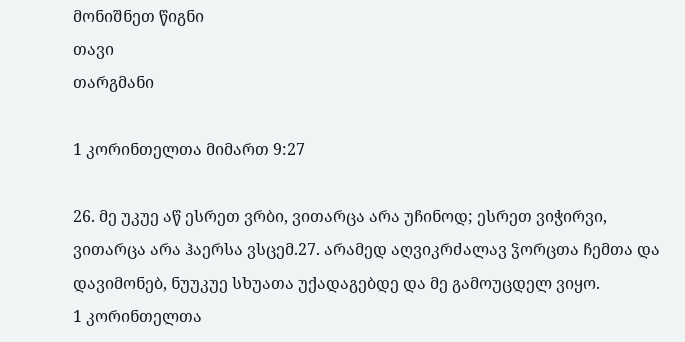მონიშნეთ წიგნი
თავი
თარგმანი

1 კორინთელთა მიმართ 9:27

26. მე უკუე აწ ესრეთ ვრბი, ვითარცა არა უჩინოდ; ესრეთ ვიჭირვი, ვითარცა არა ჰაერსა ვსცემ.27. არამედ აღვიკრძალავ ჴორცთა ჩემთა და დავიმონებ, ნუუკუე სხუათა უქადაგებდე და მე გამოუცდელ ვიყო.
1 კორინთელთა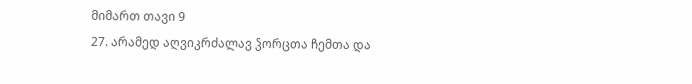მიმართ თავი 9
27. არამედ აღვიკრძალავ ჴორცთა ჩემთა და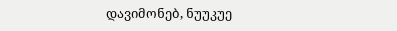დავიმონებ, ნუუკუე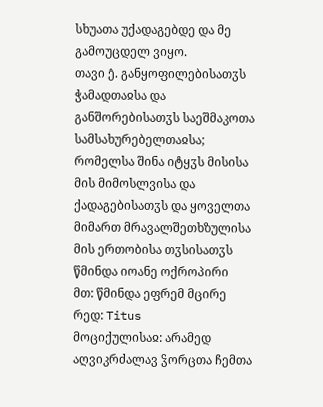სხუათა უქადაგებდე და მე გამოუცდელ ვიყო.
თავი ე̂. განყოფილებისათჳს ჭამადთაჲსა და განშორებისათჳს საეშმაკოთა სამსახურებელთაჲსა; რომელსა შინა იტყჳს მისისა მის მიმოსლვისა და ქადაგებისათჳს და ყოველთა მიმართ მრავალშეთხზულისა მის ერთობისა თჳსისათჳს
წმინდა იოანე ოქროპირი
მთ: წმინდა ეფრემ მცირე
რედ: Titus
მოციქულისაჲ: არამედ აღვიკრძალავ ჴორცთა ჩემთა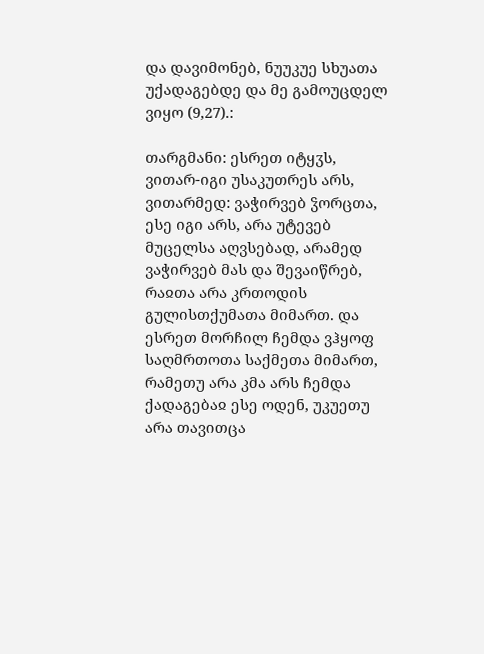და დავიმონებ, ნუუკუე სხუათა უქადაგებდე და მე გამოუცდელ ვიყო (9,27).:

თარგმანი: ესრეთ იტყჳს, ვითარ-იგი უსაკუთრეს არს, ვითარმედ: ვაჭირვებ ჴორცთა, ესე იგი არს, არა უტევებ მუცელსა აღვსებად, არამედ ვაჭირვებ მას და შევაიწრებ, რაჲთა არა კრთოდის გულისთქუმათა მიმართ. და ესრეთ მორჩილ ჩემდა ვჰყოფ საღმრთოთა საქმეთა მიმართ, რამეთუ არა კმა არს ჩემდა ქადაგებაჲ ესე ოდენ, უკუეთუ არა თავითცა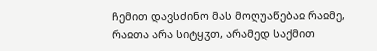ჩემით დავსძინო მას მოღუაწებაჲ რაჲმე, რაჲთა არა სიტყჳთ, არამედ საქმით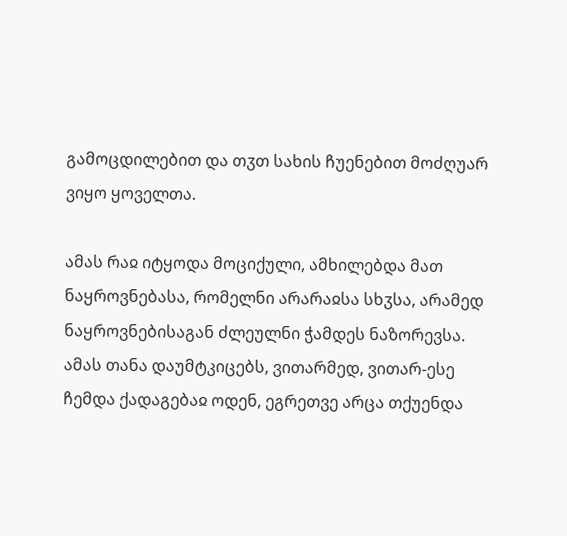გამოცდილებით და თჳთ სახის ჩუენებით მოძღუარ ვიყო ყოველთა.

ამას რაჲ იტყოდა მოციქული, ამხილებდა მათ ნაყროვნებასა, რომელნი არარაჲსა სხჳსა, არამედ ნაყროვნებისაგან ძლეულნი ჭამდეს ნაზორევსა. ამას თანა დაუმტკიცებს, ვითარმედ, ვითარ-ესე ჩემდა ქადაგებაჲ ოდენ, ეგრეთვე არცა თქუენდა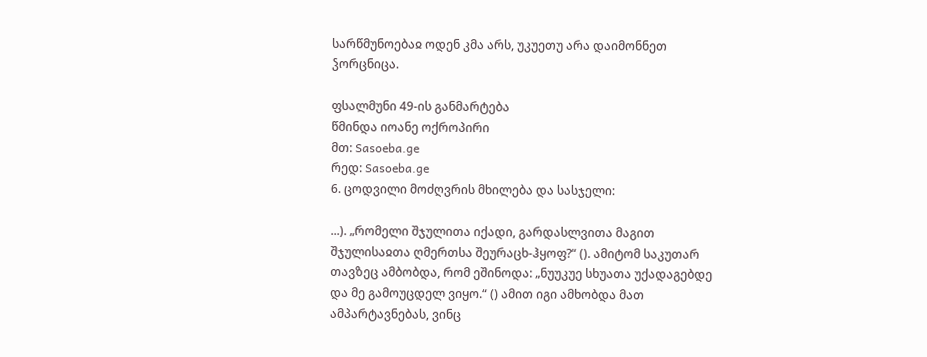სარწმუნოებაჲ ოდენ კმა არს, უკუეთუ არა დაიმონნეთ ჴორცნიცა.

ფსალმუნი 49-ის განმარტება
წმინდა იოანე ოქროპირი
მთ: Sasoeba.ge
რედ: Sasoeba.ge
6. ცოდვილი მოძღვრის მხილება და სასჯელი:

...). „რომელი შჯულითა იქადი, გარდასლვითა მაგით შჯულისაჲთა ღმერთსა შეურაცხ-ჰყოფ?“ (). ამიტომ საკუთარ თავზეც ამბობდა, რომ ეშინოდა: „ნუუკუე სხუათა უქადაგებდე და მე გამოუცდელ ვიყო.“ () ამით იგი ამხობდა მათ ამპარტავნებას, ვინც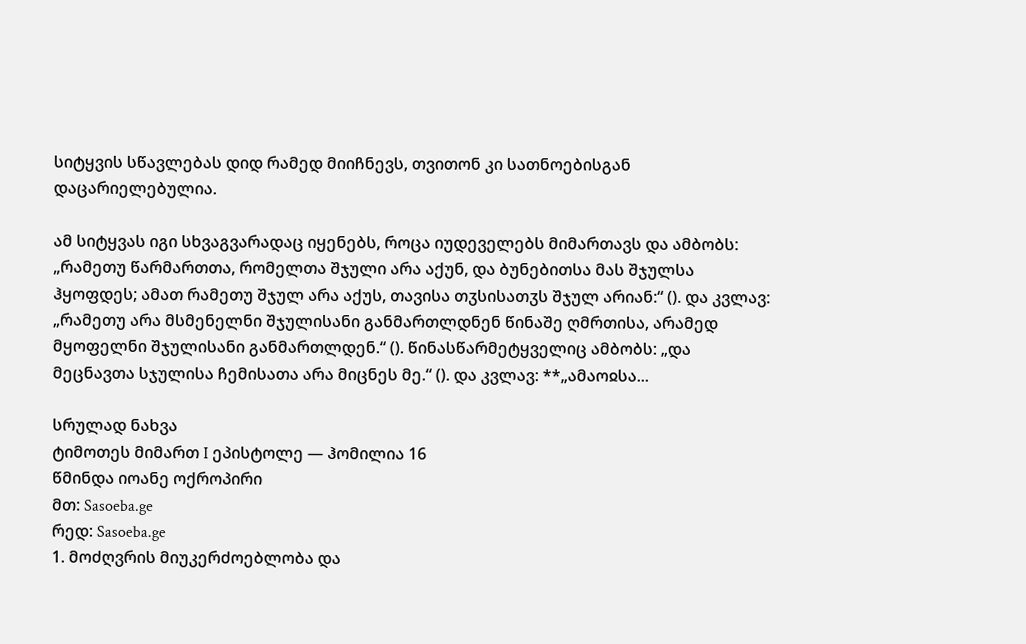სიტყვის სწავლებას დიდ რამედ მიიჩნევს, თვითონ კი სათნოებისგან დაცარიელებულია.

ამ სიტყვას იგი სხვაგვარადაც იყენებს, როცა იუდეველებს მიმართავს და ამბობს: „რამეთუ წარმართთა, რომელთა შჯული არა აქუნ, და ბუნებითსა მას შჯულსა ჰყოფდეს; ამათ რამეთუ შჯულ არა აქუს, თავისა თჳსისათჳს შჯულ არიან:“ (). და კვლავ: „რამეთუ არა მსმენელნი შჯულისანი განმართლდნენ წინაშე ღმრთისა, არამედ მყოფელნი შჯულისანი განმართლდენ.“ (). წინასწარმეტყველიც ამბობს: „და მეცნავთა სჯულისა ჩემისათა არა მიცნეს მე.“ (). და კვლავ: **„ამაოჲსა...

სრულად ნახვა
ტიმოთეს მიმართ I ეპისტოლე — ჰომილია 16
წმინდა იოანე ოქროპირი
მთ: Sasoeba.ge
რედ: Sasoeba.ge
1. მოძღვრის მიუკერძოებლობა და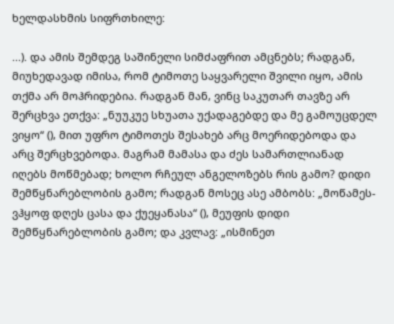ხელდასხმის სიფრთხილე:

...). და ამის შემდეგ საშინელი სიმძაფრით ამცნებს; რადგან, მიუხედავად იმისა, რომ ტიმოთე საყვარელი შვილი იყო, ამის თქმა არ მოჰრიდებია. რადგან მან, ვინც საკუთარ თავზე არ შერცხვა ეთქვა: „ნუუკუე სხუათა უქადაგებდე და მე გამოუცდელ ვიყო“ (), მით უფრო ტიმოთეს შესახებ არც მოერიდებოდა და არც შერცხვებოდა. მაგრამ მამასა და ძეს სამართლიანად იღებს მოწმებად; ხოლო რჩეულ ანგელოზებს რის გამო? დიდი შემწყნარებლობის გამო; რადგან მოსეც ასე ამბობს: „მოწამეს-ვჰყოფ დღეს ცასა და ქუეყანასა“ (), მეუფის დიდი შემწყნარებლობის გამო; და კვლავ: „ისმინეთ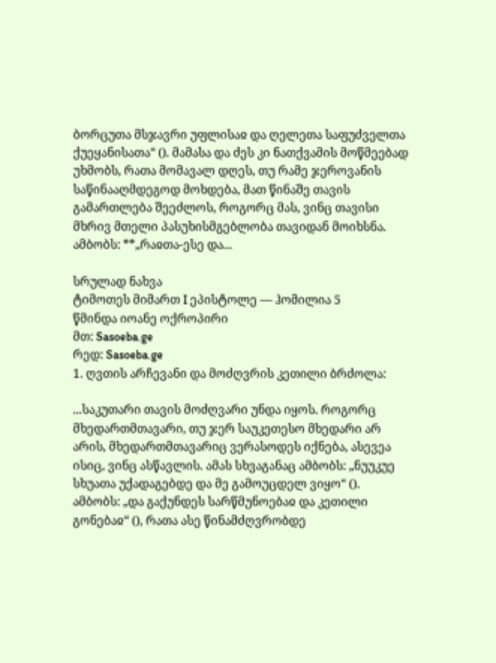ბორცუთა მსჯავრი უფლისაჲ და ღელეთა საფუძველთა ქუეყანისათა“ (). მამასა და ძეს კი ნათქვამის მოწმეებად უხმობს, რათა მომავალ დღეს, თუ რამე ჯეროვანის საწინააღმდეგოდ მოხდება, მათ წინაშე თავის გამართლება შეეძლოს, როგორც მას, ვინც თავისი მხრივ მთელი პასუხისმგებლობა თავიდან მოიხსნა. ამბობს: **„რაჲთა-ესე და...

სრულად ნახვა
ტიმოთეს მიმართ I ეპისტოლე — ჰომილია 5
წმინდა იოანე ოქროპირი
მთ: Sasoeba.ge
რედ: Sasoeba.ge
1. ღვთის არჩევანი და მოძღვრის კეთილი ბრძოლა:

...საკუთარი თავის მოძღვარი უნდა იყოს. როგორც მხედართმთავარი, თუ ჯერ საუკეთესო მხედარი არ არის, მხედართმთავარიც ვერასოდეს იქნება, ასევეა ისიც, ვინც ასწავლის. ამას სხვაგანაც ამბობს: „ნუუკუე სხუათა უქადაგებდე და მე გამოუცდელ ვიყო“ (). ამბობს: „და გაქუნდეს სარწმუნოებაჲ და კეთილი გონებაჲ“ (), რათა ასე წინამძღვრობდე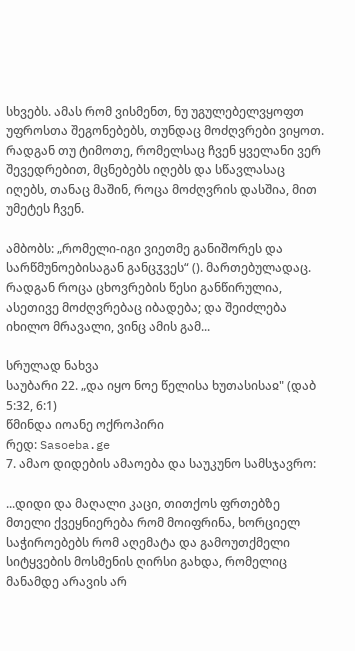სხვებს. ამას რომ ვისმენთ, ნუ უგულებელვყოფთ უფროსთა შეგონებებს, თუნდაც მოძღვრები ვიყოთ. რადგან თუ ტიმოთე, რომელსაც ჩვენ ყველანი ვერ შევედრებით, მცნებებს იღებს და სწავლასაც იღებს, თანაც მაშინ, როცა მოძღვრის დასშია, მით უმეტეს ჩვენ.

ამბობს: „რომელი-იგი ვიეთმე განიშორეს და სარწმუნოებისაგან განცჳვეს“ (). მართებულადაც. რადგან როცა ცხოვრების წესი განწირულია, ასეთივე მოძღვრებაც იბადება; და შეიძლება იხილო მრავალი, ვინც ამის გამ...

სრულად ნახვა
საუბარი 22. „და იყო ნოე წელისა ხუთასისაჲ" (დაბ 5:32, 6:1)
წმინდა იოანე ოქროპირი
რედ: Sasoeba.ge
7. ამაო დიდების ამაოება და საუკუნო სამსჯავრო:

...დიდი და მაღალი კაცი, თითქოს ფრთებზე მთელი ქვეყნიერება რომ მოიფრინა, ხორციელ საჭიროებებს რომ აღემატა და გამოუთქმელი სიტყვების მოსმენის ღირსი გახდა, რომელიც მანამდე არავის არ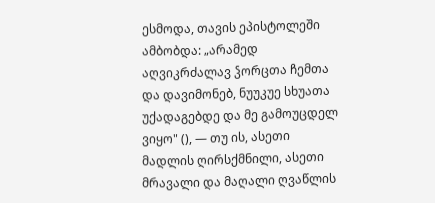ესმოდა, თავის ეპისტოლეში ამბობდა: „არამედ აღვიკრძალავ ჴორცთა ჩემთა და დავიმონებ, ნუუკუე სხუათა უქადაგებდე და მე გამოუცდელ ვიყო" (), — თუ ის, ასეთი მადლის ღირსქმნილი, ასეთი მრავალი და მაღალი ღვაწლის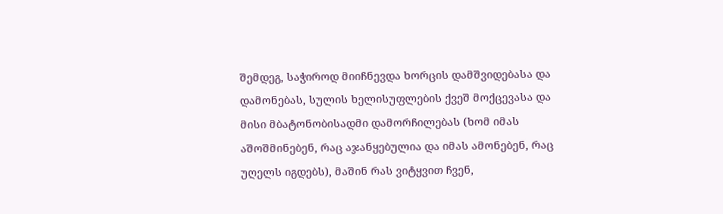შემდეგ, საჭიროდ მიიჩნევდა ხორცის დამშვიდებასა და დამონებას, სულის ხელისუფლების ქვეშ მოქცევასა და მისი მბატონობისადმი დამორჩილებას (ხომ იმას აშოშმინებენ, რაც აჯანყებულია და იმას ამონებენ, რაც უღელს იგდებს), მაშინ რას ვიტყვით ჩვენ,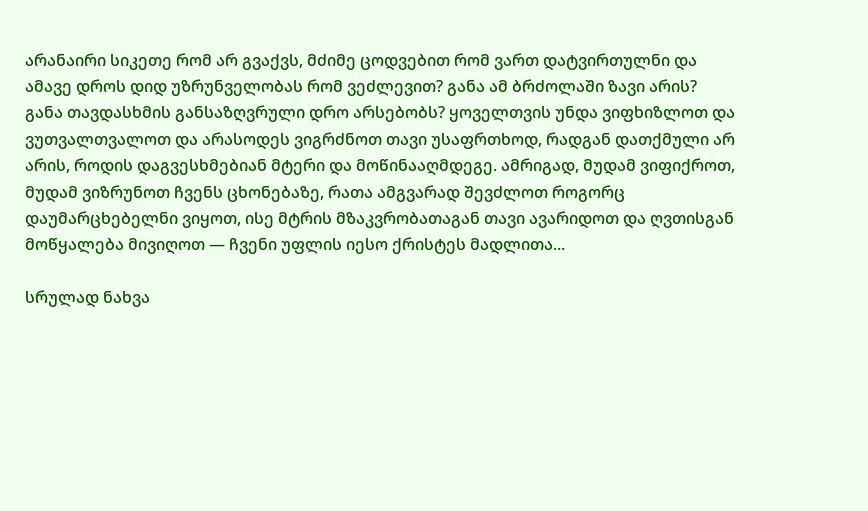არანაირი სიკეთე რომ არ გვაქვს, მძიმე ცოდვებით რომ ვართ დატვირთულნი და ამავე დროს დიდ უზრუნველობას რომ ვეძლევით? განა ამ ბრძოლაში ზავი არის? განა თავდასხმის განსაზღვრული დრო არსებობს? ყოველთვის უნდა ვიფხიზლოთ და ვუთვალთვალოთ და არასოდეს ვიგრძნოთ თავი უსაფრთხოდ, რადგან დათქმული არ არის, როდის დაგვესხმებიან მტერი და მოწინააღმდეგე. ამრიგად, მუდამ ვიფიქროთ, მუდამ ვიზრუნოთ ჩვენს ცხონებაზე, რათა ამგვარად შევძლოთ როგორც დაუმარცხებელნი ვიყოთ, ისე მტრის მზაკვრობათაგან თავი ავარიდოთ და ღვთისგან მოწყალება მივიღოთ — ჩვენი უფლის იესო ქრისტეს მადლითა...

სრულად ნახვა